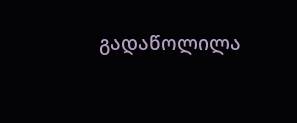გადაწოლილა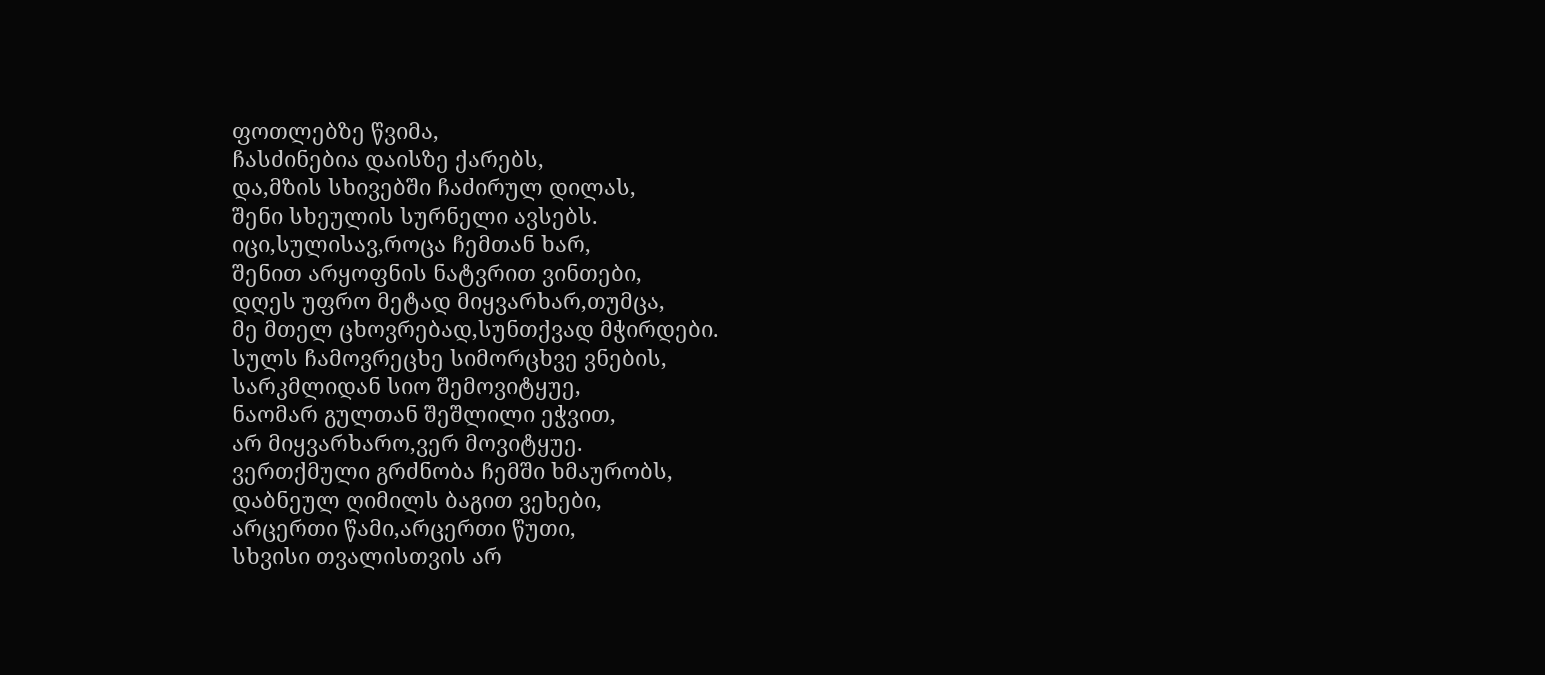ფოთლებზე წვიმა,
ჩასძინებია დაისზე ქარებს,
და,მზის სხივებში ჩაძირულ დილას,
შენი სხეულის სურნელი ავსებს.
იცი,სულისავ,როცა ჩემთან ხარ,
შენით არყოფნის ნატვრით ვინთები,
დღეს უფრო მეტად მიყვარხარ,თუმცა,
მე მთელ ცხოვრებად,სუნთქვად მჭირდები.
სულს ჩამოვრეცხე სიმორცხვე ვნების,
სარკმლიდან სიო შემოვიტყუე,
ნაომარ გულთან შეშლილი ეჭვით,
არ მიყვარხარო,ვერ მოვიტყუე.
ვერთქმული გრძნობა ჩემში ხმაურობს,
დაბნეულ ღიმილს ბაგით ვეხები,
არცერთი წამი,არცერთი წუთი,
სხვისი თვალისთვის არ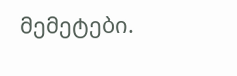მემეტები.